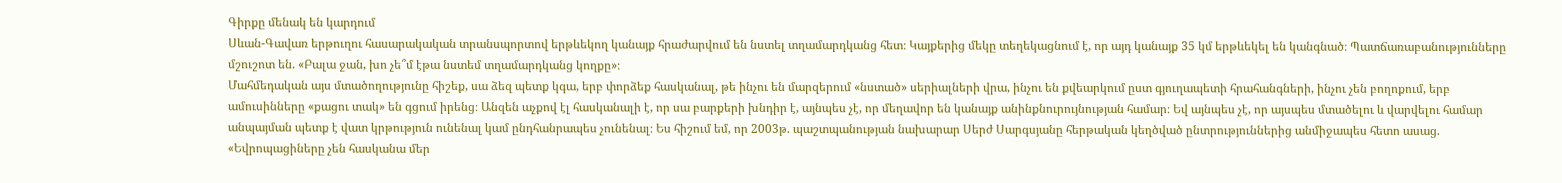Գիրքը մենակ են կարդում
Սևան-Գավառ երթուղու հասարակական տրանսպորտով երթևեկող կանայք հրաժարվում են նստել տղամարդկանց հետ։ Կայքերից մեկը տեղեկացնում է, որ այդ կանայք 35 կմ երթևեկել են կանգնած։ Պատճառաբանությունները մշուշոտ են. «Բալա ջան, խո չե՞մ էթա նստեմ տղամարդկանց կողքը»։
Մահմեդական այս մտածողությունը հիշեք, սա ձեզ պետք կգա, երբ փորձեք հասկանալ, թե ինչու են մարզերում «նստած» սերիալների վրա, ինչու են քվեարկում ըստ գյուղապետի հրահանգների, ինչու չեն բողոքում, երբ ամուսինները «քացու տակ» են գցում իրենց։ Անզեն աչքով էլ հասկանալի է, որ սա բարքերի խնդիր է, այնպես չէ, որ մեղավոր են կանայք անինքնուրույնության համար։ Եվ այնպես չէ, որ այսպես մտածելու և վարվելու համար անպայման պետք է վատ կրթություն ունենալ կամ ընդհանրապես չունենալ։ Ես հիշում եմ, որ 2003թ. պաշտպանության նախարար Սերժ Սարգսյանը հերթական կեղծված ընտրություններից անմիջապես հետո ասաց. «Եվրոպացիները չեն հասկանա մեր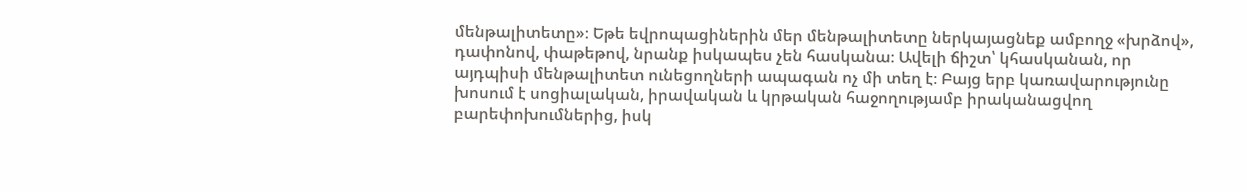մենթալիտետը»։ Եթե եվրոպացիներին մեր մենթալիտետը ներկայացնեք ամբողջ «խրձով», դափոնով, փաթեթով, նրանք իսկապես չեն հասկանա։ Ավելի ճիշտ՝ կհասկանան, որ այդպիսի մենթալիտետ ունեցողների ապագան ոչ մի տեղ է։ Բայց երբ կառավարությունը խոսում է սոցիալական, իրավական և կրթական հաջողությամբ իրականացվող բարեփոխումներից, իսկ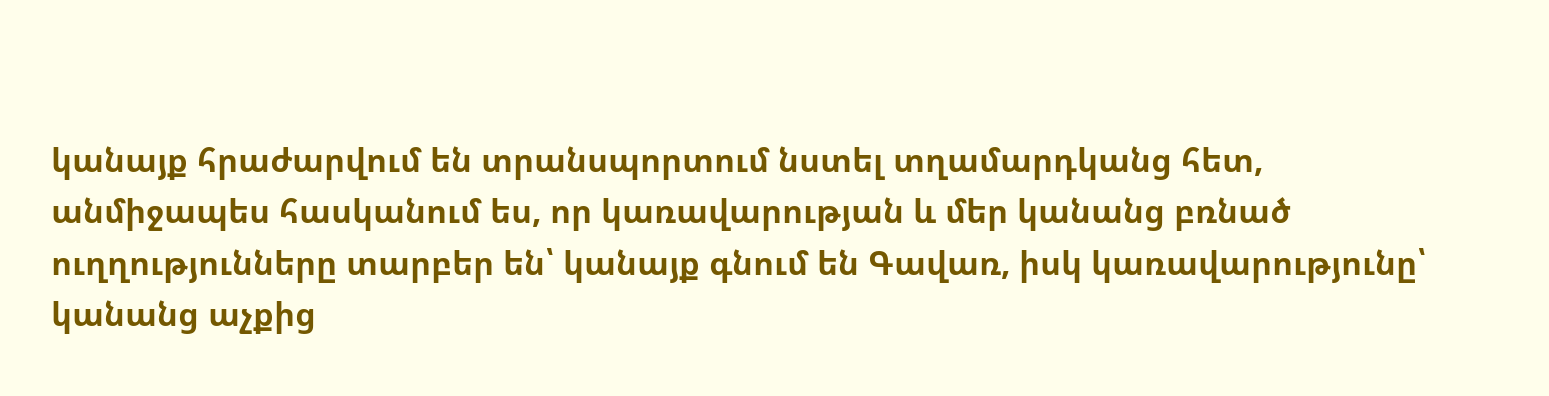կանայք հրաժարվում են տրանսպորտում նստել տղամարդկանց հետ, անմիջապես հասկանում ես, որ կառավարության և մեր կանանց բռնած ուղղությունները տարբեր են՝ կանայք գնում են Գավառ, իսկ կառավարությունը՝ կանանց աչքից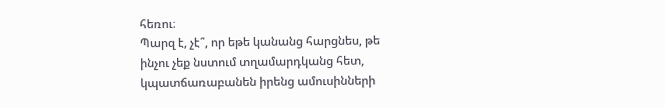հեռու։
Պարզ է, չէ՞, որ եթե կանանց հարցնես, թե ինչու չեք նստում տղամարդկանց հետ, կպատճառաբանեն իրենց ամուսինների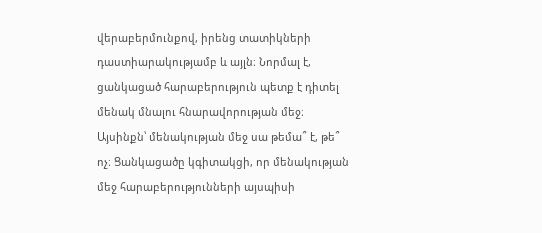վերաբերմունքով, իրենց տատիկների դաստիարակությամբ և այլն։ Նորմալ է, ցանկացած հարաբերություն պետք է դիտել մենակ մնալու հնարավորության մեջ։ Այսինքն՝ մենակության մեջ սա թեմա՞ է, թե՞ ոչ։ Ցանկացածը կգիտակցի, որ մենակության մեջ հարաբերությունների այսպիսի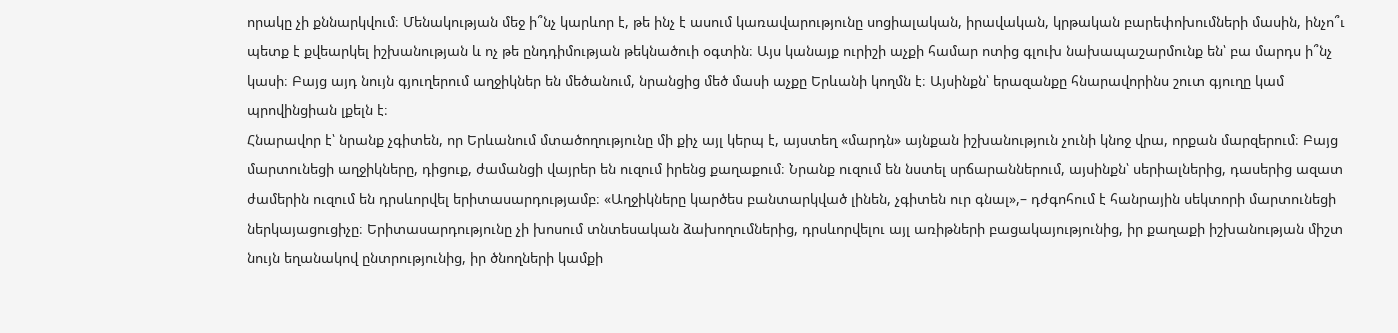որակը չի քննարկվում։ Մենակության մեջ ի՞նչ կարևոր է, թե ինչ է ասում կառավարությունը սոցիալական, իրավական, կրթական բարեփոխումների մասին, ինչո՞ւ պետք է քվեարկել իշխանության և ոչ թե ընդդիմության թեկնածուի օգտին։ Այս կանայք ուրիշի աչքի համար ոտից գլուխ նախապաշարմունք են՝ բա մարդս ի՞նչ կասի։ Բայց այդ նույն գյուղերում աղջիկներ են մեծանում, նրանցից մեծ մասի աչքը Երևանի կողմն է։ Այսինքն՝ երազանքը հնարավորինս շուտ գյուղը կամ պրովինցիան լքելն է։
Հնարավոր է՝ նրանք չգիտեն, որ Երևանում մտածողությունը մի քիչ այլ կերպ է, այստեղ «մարդն» այնքան իշխանություն չունի կնոջ վրա, որքան մարզերում։ Բայց մարտունեցի աղջիկները, դիցուք, ժամանցի վայրեր են ուզում իրենց քաղաքում։ Նրանք ուզում են նստել սրճարաններում, այսինքն՝ սերիալներից, դասերից ազատ ժամերին ուզում են դրսևորվել երիտասարդությամբ։ «Աղջիկները կարծես բանտարկված լինեն, չգիտեն ուր գնալ»,– դժգոհում է հանրային սեկտորի մարտունեցի ներկայացուցիչը։ Երիտասարդությունը չի խոսում տնտեսական ձախողումներից, դրսևորվելու այլ առիթների բացակայությունից, իր քաղաքի իշխանության միշտ նույն եղանակով ընտրությունից, իր ծնողների կամքի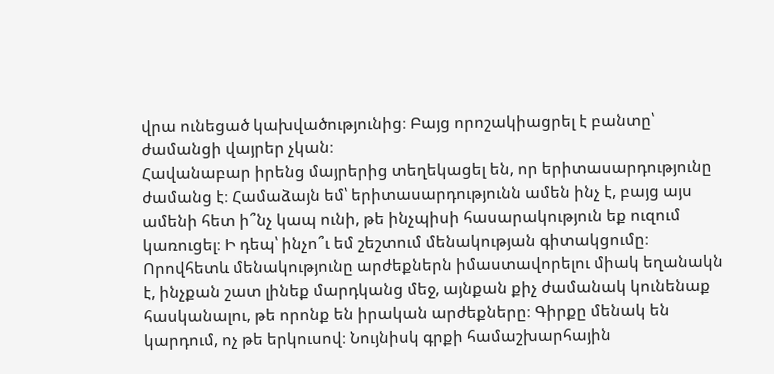վրա ունեցած կախվածությունից։ Բայց որոշակիացրել է բանտը՝ ժամանցի վայրեր չկան։
Հավանաբար իրենց մայրերից տեղեկացել են, որ երիտասարդությունը ժամանց է։ Համաձայն եմ՝ երիտասարդությունն ամեն ինչ է, բայց այս ամենի հետ ի՞նչ կապ ունի, թե ինչպիսի հասարակություն եք ուզում կառուցել։ Ի դեպ՝ ինչո՞ւ եմ շեշտում մենակության գիտակցումը։ Որովհետև մենակությունը արժեքներն իմաստավորելու միակ եղանակն է, ինչքան շատ լինեք մարդկանց մեջ, այնքան քիչ ժամանակ կունենաք հասկանալու, թե որոնք են իրական արժեքները։ Գիրքը մենակ են կարդում, ոչ թե երկուսով։ Նույնիսկ գրքի համաշխարհային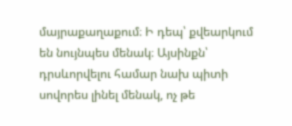մայրաքաղաքում։ Ի դեպ՝ քվեարկում են նույնպես մենակ։ Այսինքն՝ դրսևորվելու համար նախ պիտի սովորես լինել մենակ, ոչ թե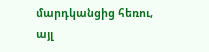մարդկանցից հեռու, այլ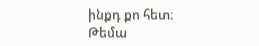ինքդ քո հետ։
Թեմա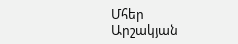Մհեր Արշակյան